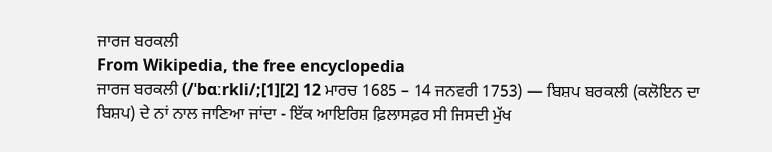ਜਾਰਜ ਬਰਕਲੀ
From Wikipedia, the free encyclopedia
ਜਾਰਜ ਬਰਕਲੀ (/ˈbɑːrkli/;[1][2] 12 ਮਾਰਚ 1685 – 14 ਜਨਵਰੀ 1753) — ਬਿਸ਼ਪ ਬਰਕਲੀ (ਕਲੋਇਨ ਦਾ ਬਿਸ਼ਪ) ਦੇ ਨਾਂ ਨਾਲ ਜਾਣਿਆ ਜਾਂਦਾ - ਇੱਕ ਆਇਰਿਸ਼ ਫ਼ਿਲਾਸਫ਼ਰ ਸੀ ਜਿਸਦੀ ਮੁੱਖ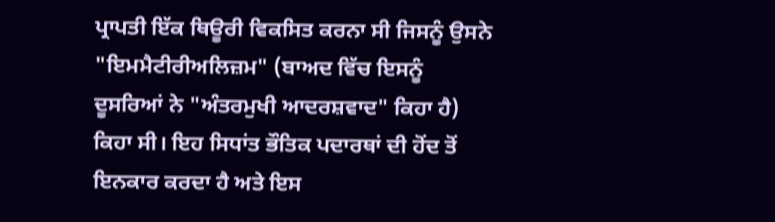ਪ੍ਰਾਪਤੀ ਇੱਕ ਥਿਊਰੀ ਵਿਕਸਿਤ ਕਰਨਾ ਸੀ ਜਿਸਨੂੰ ਉਸਨੇ "ਇਮਮੈਟੀਰੀਅਲਿਜ਼ਮ" (ਬਾਅਦ ਵਿੱਚ ਇਸਨੂੰ ਦੂਸਰਿਆਂ ਨੇ "ਅੰਤਰਮੁਖੀ ਆਦਰਸ਼ਵਾਦ" ਕਿਹਾ ਹੈ) ਕਿਹਾ ਸੀ। ਇਹ ਸਿਧਾਂਤ ਭੌਤਿਕ ਪਦਾਰਥਾਂ ਦੀ ਹੋਂਦ ਤੋਂ ਇਨਕਾਰ ਕਰਦਾ ਹੈ ਅਤੇ ਇਸ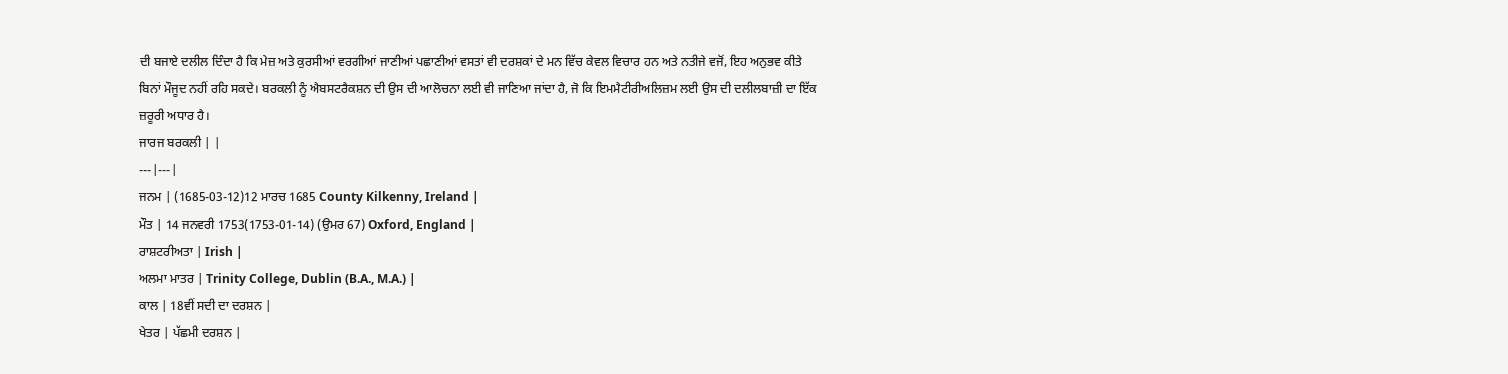ਦੀ ਬਜਾਏ ਦਲੀਲ ਦਿੰਦਾ ਹੈ ਕਿ ਮੇਜ਼ ਅਤੇ ਕੁਰਸੀਆਂ ਵਰਗੀਆਂ ਜਾਣੀਆਂ ਪਛਾਣੀਆਂ ਵਸਤਾਂ ਵੀ ਦਰਸ਼ਕਾਂ ਦੇ ਮਨ ਵਿੱਚ ਕੇਵਲ ਵਿਚਾਰ ਹਨ ਅਤੇ ਨਤੀਜੇ ਵਜੋਂ, ਇਹ ਅਨੁਭਵ ਕੀਤੇ ਬਿਨਾਂ ਮੌਜੂਦ ਨਹੀਂ ਰਹਿ ਸਕਦੇ। ਬਰਕਲੀ ਨੂੰ ਐਬਸਟਰੈਕਸ਼ਨ ਦੀ ਉਸ ਦੀ ਆਲੋਚਨਾ ਲਈ ਵੀ ਜਾਣਿਆ ਜਾਂਦਾ ਹੈ, ਜੋ ਕਿ ਇਮਮੈਟੀਰੀਅਲਿਜ਼ਮ ਲਈ ਉਸ ਦੀ ਦਲੀਲਬਾਜ਼ੀ ਦਾ ਇੱਕ ਜ਼ਰੂਰੀ ਅਧਾਰ ਹੈ।
ਜਾਰਜ ਬਰਕਲੀ | |
---|---|
ਜਨਮ | (1685-03-12)12 ਮਾਰਚ 1685 County Kilkenny, Ireland |
ਮੌਤ | 14 ਜਨਵਰੀ 1753(1753-01-14) (ਉਮਰ 67) Oxford, England |
ਰਾਸ਼ਟਰੀਅਤਾ | Irish |
ਅਲਮਾ ਮਾਤਰ | Trinity College, Dublin (B.A., M.A.) |
ਕਾਲ | 18ਵੀਂ ਸਦੀ ਦਾ ਦਰਸ਼ਨ |
ਖੇਤਰ | ਪੱਛਮੀ ਦਰਸ਼ਨ |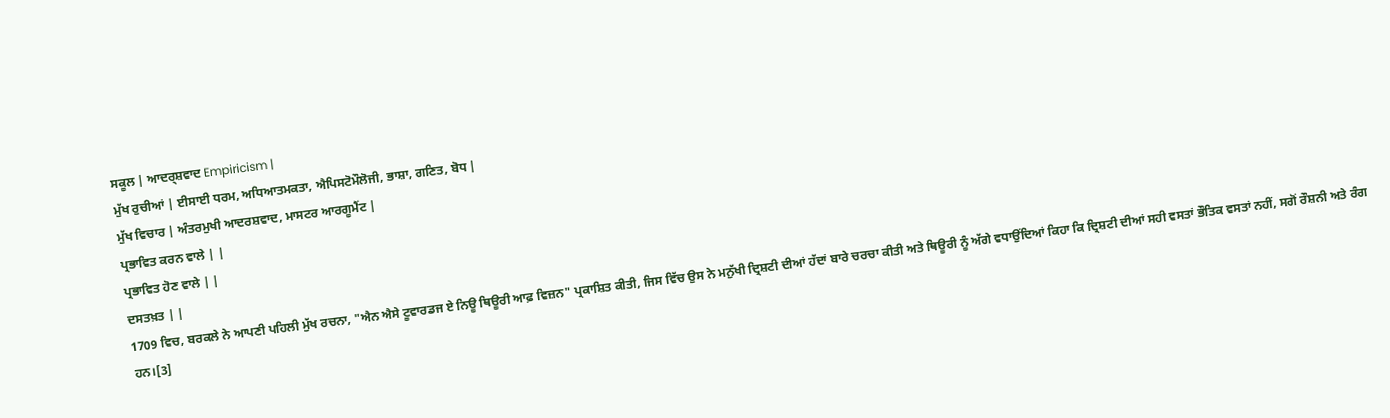ਸਕੂਲ | ਆਦਰ੍ਸ਼ਵਾਦ Empiricism |
ਮੁੱਖ ਰੁਚੀਆਂ | ਈਸਾਈ ਧਰਮ, ਅਧਿਆਤਮਕਤਾ, ਐਪਿਸਟੋਮੌਲੋਜੀ, ਭਾਸ਼ਾ, ਗਣਿਤ, ਬੋਧ |
ਮੁੱਖ ਵਿਚਾਰ | ਅੰਤਰਮੁਖੀ ਆਦਰਸ਼ਵਾਦ, ਮਾਸਟਰ ਆਰਗੂਮੈਂਟ |
ਪ੍ਰਭਾਵਿਤ ਕਰਨ ਵਾਲੇ | |
ਪ੍ਰਭਾਵਿਤ ਹੋਣ ਵਾਲੇ | |
ਦਸਤਖ਼ਤ | |
1709 ਵਿਚ, ਬਰਕਲੇ ਨੇ ਆਪਣੀ ਪਹਿਲੀ ਮੁੱਖ ਰਚਨਾ, "ਐਨ ਐਸੇ ਟੂਵਾਰਡਜ ਏ ਨਿਊ ਥਿਊਰੀ ਆਫ਼ ਵਿਜ਼ਨ" ਪ੍ਰਕਾਸ਼ਿਤ ਕੀਤੀ, ਜਿਸ ਵਿੱਚ ਉਸ ਨੇ ਮਨੁੱਖੀ ਦ੍ਰਿਸ਼ਟੀ ਦੀਆਂ ਹੱਦਾਂ ਬਾਰੇ ਚਰਚਾ ਕੀਤੀ ਅਤੇ ਥਿਊਰੀ ਨੂੰ ਅੱਗੇ ਵਧਾਉਂਦਿਆਂ ਕਿਹਾ ਕਿ ਦ੍ਰਿਸ਼ਟੀ ਦੀਆਂ ਸਹੀ ਵਸਤਾਂ ਭੌਤਿਕ ਵਸਤਾਂ ਨਹੀਂ, ਸਗੋਂ ਰੌਸ਼ਨੀ ਅਤੇ ਰੰਗ ਹਨ।[3]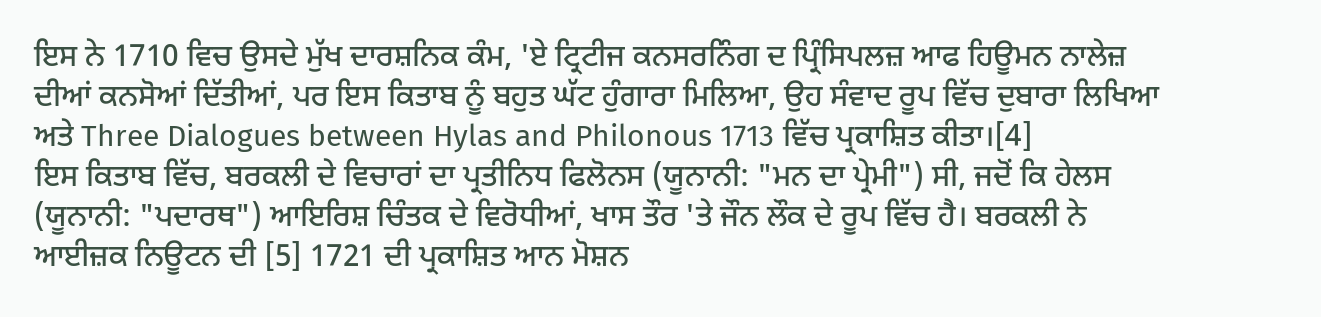ਇਸ ਨੇ 1710 ਵਿਚ ਉਸਦੇ ਮੁੱਖ ਦਾਰਸ਼ਨਿਕ ਕੰਮ, 'ਏ ਟ੍ਰਿਟੀਜ ਕਨਸਰਨਿੰਗ ਦ ਪ੍ਰਿੰਸਿਪਲਜ਼ ਆਫ ਹਿਊਮਨ ਨਾਲੇਜ਼ ਦੀਆਂ ਕਨਸੋਆਂ ਦਿੱਤੀਆਂ, ਪਰ ਇਸ ਕਿਤਾਬ ਨੂੰ ਬਹੁਤ ਘੱਟ ਹੁੰਗਾਰਾ ਮਿਲਿਆ, ਉਹ ਸੰਵਾਦ ਰੂਪ ਵਿੱਚ ਦੁਬਾਰਾ ਲਿਖਿਆ ਅਤੇ Three Dialogues between Hylas and Philonous 1713 ਵਿੱਚ ਪ੍ਰਕਾਸ਼ਿਤ ਕੀਤਾ।[4]
ਇਸ ਕਿਤਾਬ ਵਿੱਚ, ਬਰਕਲੀ ਦੇ ਵਿਚਾਰਾਂ ਦਾ ਪ੍ਰਤੀਨਿਧ ਫਿਲੋਨਸ (ਯੂਨਾਨੀ: "ਮਨ ਦਾ ਪ੍ਰੇਮੀ") ਸੀ, ਜਦੋਂ ਕਿ ਹੇਲਸ (ਯੂਨਾਨੀ: "ਪਦਾਰਥ") ਆਇਰਿਸ਼ ਚਿੰਤਕ ਦੇ ਵਿਰੋਧੀਆਂ, ਖਾਸ ਤੌਰ 'ਤੇ ਜੌਨ ਲੌਕ ਦੇ ਰੂਪ ਵਿੱਚ ਹੈ। ਬਰਕਲੀ ਨੇ ਆਈਜ਼ਕ ਨਿਊਟਨ ਦੀ [5] 1721 ਦੀ ਪ੍ਰਕਾਸ਼ਿਤ ਆਨ ਮੋਸ਼ਨ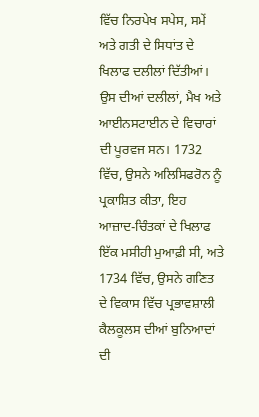ਵਿੱਚ ਨਿਰਪੇਖ ਸਪੇਸ, ਸਮੇਂ ਅਤੇ ਗਤੀ ਦੇ ਸਿਧਾਂਤ ਦੇ ਖਿਲਾਫ ਦਲੀਲਾਂ ਦਿੱਤੀਆਂ। ਉਸ ਦੀਆਂ ਦਲੀਲਾਂ, ਮੈਖ ਅਤੇ ਆਈਨਸਟਾਈਨ ਦੇ ਵਿਚਾਰਾਂ ਦੀ ਪੂਰਵਜ ਸਨ। 1732 ਵਿੱਚ, ਉਸਨੇ ਅਲਿਸਿਫਰੋਨ ਨੂੰ ਪ੍ਰਕਾਸ਼ਿਤ ਕੀਤਾ, ਇਹ ਆਜ਼ਾਦ-ਚਿੰਤਕਾਂ ਦੇ ਖਿਲਾਫ ਇੱਕ ਮਸੀਹੀ ਮੁਆਫ਼ੀ ਸੀ, ਅਤੇ 1734 ਵਿੱਚ, ਉਸਨੇ ਗਣਿਤ ਦੇ ਵਿਕਾਸ ਵਿੱਚ ਪ੍ਰਭਾਵਸ਼ਾਲੀ ਕੈਲਕੂਲਸ ਦੀਆਂ ਬੁਨਿਆਦਾਂ ਦੀ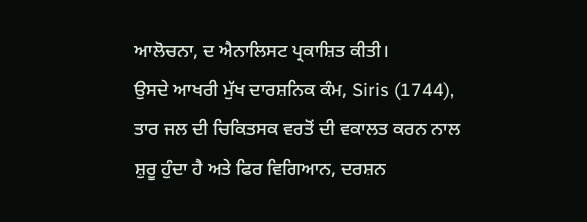ਆਲੋਚਨਾ, ਦ ਐਨਾਲਿਸਟ ਪ੍ਰਕਾਸ਼ਿਤ ਕੀਤੀ।
ਉਸਦੇ ਆਖਰੀ ਮੁੱਖ ਦਾਰਸ਼ਨਿਕ ਕੰਮ, Siris (1744), ਤਾਰ ਜਲ ਦੀ ਚਿਕਿਤਸਕ ਵਰਤੋਂ ਦੀ ਵਕਾਲਤ ਕਰਨ ਨਾਲ ਸ਼ੁਰੂ ਹੁੰਦਾ ਹੈ ਅਤੇ ਫਿਰ ਵਿਗਿਆਨ, ਦਰਸ਼ਨ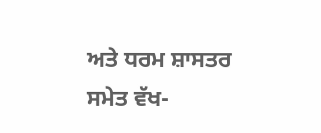ਅਤੇ ਧਰਮ ਸ਼ਾਸਤਰ ਸਮੇਤ ਵੱਖ-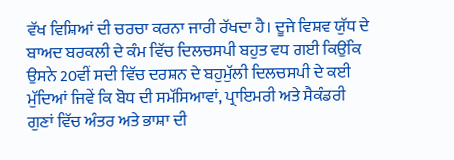ਵੱਖ ਵਿਸ਼ਿਆਂ ਦੀ ਚਰਚਾ ਕਰਨਾ ਜਾਰੀ ਰੱਖਦਾ ਹੈ। ਦੂਜੇ ਵਿਸ਼ਵ ਯੁੱਧ ਦੇ ਬਾਅਦ ਬਰਕਲੀ ਦੇ ਕੰਮ ਵਿੱਚ ਦਿਲਚਸਪੀ ਬਹੁਤ ਵਧ ਗਈ ਕਿਉਂਕਿ ਉਸਨੇ 20ਵੀਂ ਸਦੀ ਵਿੱਚ ਦਰਸ਼ਨ ਦੇ ਬਹੁਮੁੱਲੀ ਦਿਲਚਸਪੀ ਦੇ ਕਈ ਮੁੱਦਿਆਂ ਜਿਵੇਂ ਕਿ ਬੋਧ ਦੀ ਸਮੱਸਿਆਵਾਂ, ਪ੍ਰਾਇਮਰੀ ਅਤੇ ਸੈਕੰਡਰੀ ਗੁਣਾਂ ਵਿੱਚ ਅੰਤਰ ਅਤੇ ਭਾਸ਼ਾ ਦੀ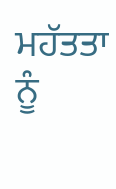ਮਹੱਤਤਾ ਨੂੰ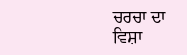ਚਰਚਾ ਦਾ ਵਿਸ਼ਾ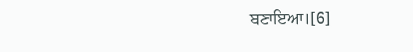ਬਣਾਇਆ।[6]